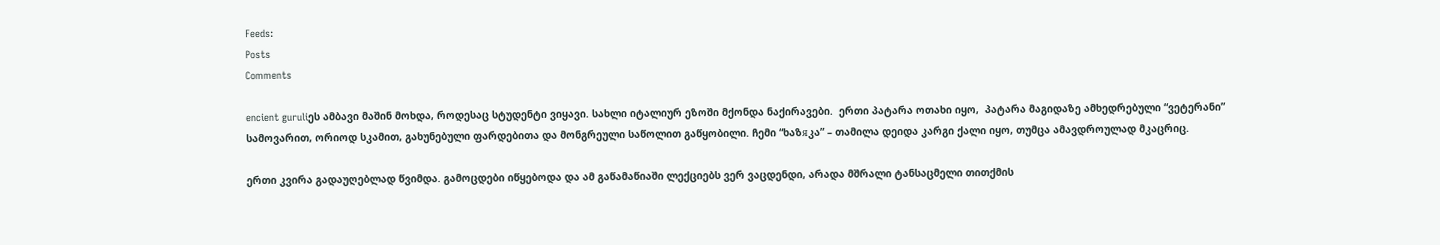Feeds:
Posts
Comments

encient guruliეს ამბავი მაშინ მოხდა, როდესაც სტუდენტი ვიყავი. სახლი იტალიურ ეზოში მქონდა ნაქირავები.  ერთი პატარა ოთახი იყო,  პატარა მაგიდაზე ამხედრებული “ვეტერანი” სამოვარით, ორიოდ სკამით, გახუნებული ფარდებითა და მონგრეული საწოლით გაწყობილი. ჩემი “ხაზяკა” – თამილა დეიდა კარგი ქალი იყო, თუმცა ამავდროულად მკაცრიც.

ერთი კვირა გადაუღებლად წვიმდა. გამოცდები იწყებოდა და ამ გაწამაწიაში ლექციებს ვერ ვაცდენდი, არადა მშრალი ტანსაცმელი თითქმის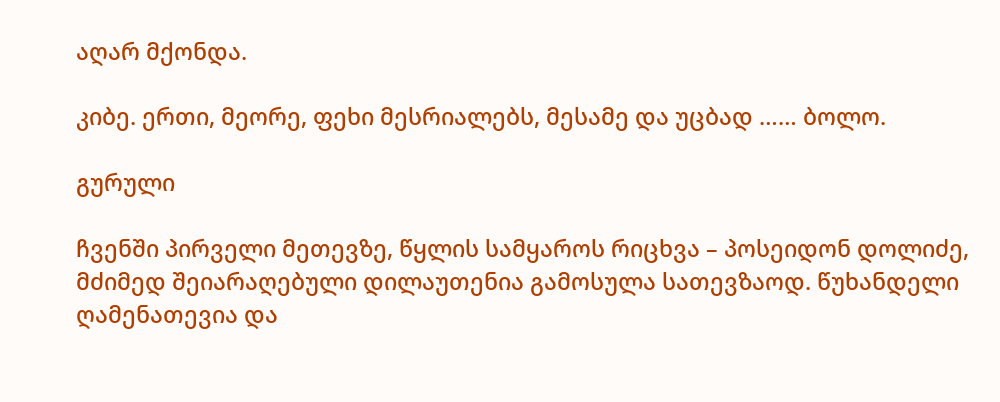აღარ მქონდა.

კიბე. ერთი, მეორე, ფეხი მესრიალებს, მესამე და უცბად …… ბოლო.

გურული

ჩვენში პირველი მეთევზე, წყლის სამყაროს რიცხვა – პოსეიდონ დოლიძე, მძიმედ შეიარაღებული დილაუთენია გამოსულა სათევზაოდ. წუხანდელი ღამენათევია და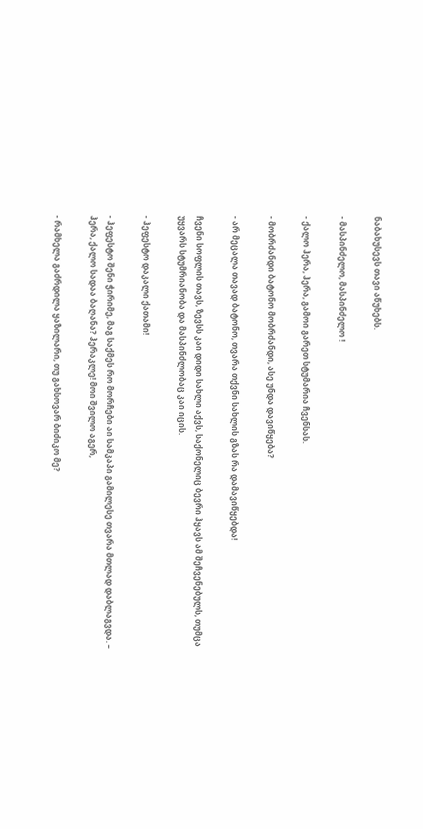ნაბახუსევს თავი აწუხებს.

- მასპინძელო, მასპინძელო !

- ქალო ჰერა, ჰერა, გამოი გარეთ სტუმარია ჩვენსას.

- მობრძანდი ბატონო მობრძანდი, ასე უნდა დავიწყება?

- არ მეცალა თავად ბატონო, თვარა თქვნი სახლის გზას რა დამავიწყებდა!

ჩვენი სოფლის თავს, ზევსს კაი დიდი სახლი აქვს, საქონელიც ბევრი ჰყავს ამ შეჩვენებულს, თუმცა უყვარს სტუმრიანობა და მასპინძლობაც კაი იცის.

- ჰეფესტო დაკალი ქათამი!

- ჰეფესტო შენი ჭირიმე, მაგ საქმეს რო მორჩები აი სამკაპი გამილესე თვარა მთლად დაბლაგვდა. – ჰერა, ქალო სადაა ბაღანა? ჰერაკლე! მოი შვილო აგერ,

- რამხელა გაძრდილა ყაზილარი, თუ გახსოვარ ბიძიკო მე?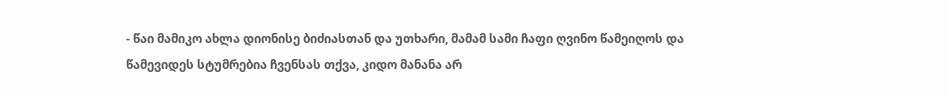- წაი მამიკო ახლა დიონისე ბიძიასთან და უთხარი, მამამ სამი ჩაფი ღვინო წამეიღოს და წამევიდეს სტუმრებია ჩვენსას თქვა, კიდო მანანა არ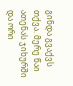გინდა გვაქვს თქვა. მერე წაი ათენას ჯიხურში და ორი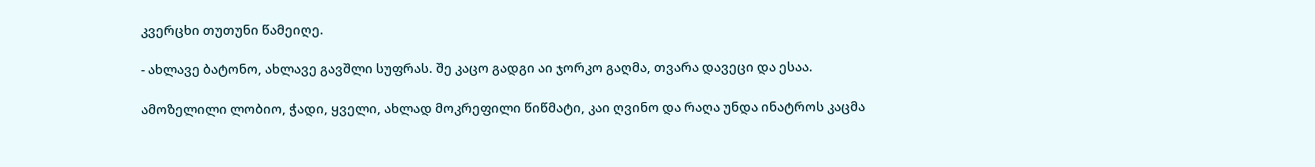კვერცხი თუთუნი წამეიღე.

- ახლავე ბატონო, ახლავე გავშლი სუფრას. შე კაცო გადგი აი ჯორკო გაღმა, თვარა დავეცი და ესაა.

ამოზელილი ლობიო, ჭადი, ყველი, ახლად მოკრეფილი წიწმატი, კაი ღვინო და რაღა უნდა ინატროს კაცმა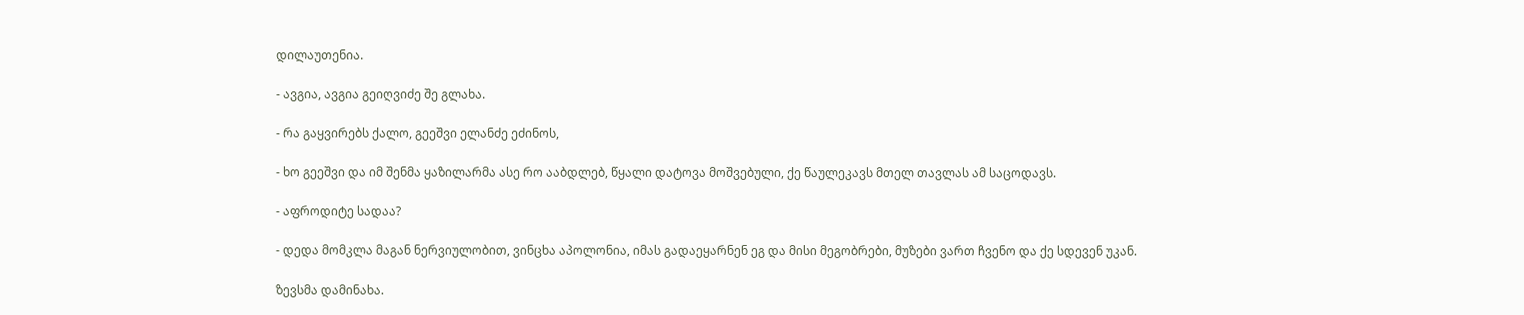დილაუთენია.

- ავგია, ავგია გეიღვიძე შე გლახა.

- რა გაყვირებს ქალო, გეეშვი ელანძე ეძინოს,

- ხო გეეშვი და იმ შენმა ყაზილარმა ასე რო ააბდლებ, წყალი დატოვა მოშვებული, ქე წაულეკავს მთელ თავლას ამ საცოდავს.

- აფროდიტე სადაა?

- დედა მომკლა მაგან ნერვიულობით, ვინცხა აპოლონია, იმას გადაეყარნენ ეგ და მისი მეგობრები, მუზები ვართ ჩვენო და ქე სდევენ უკან.

ზევსმა დამინახა.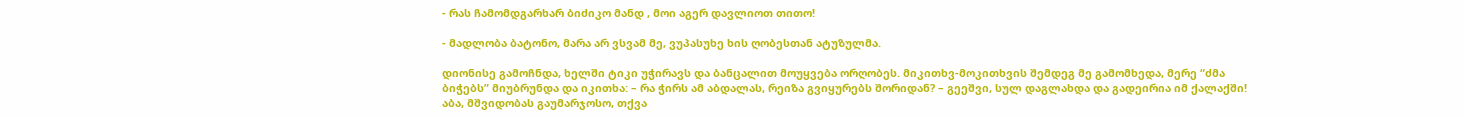- რას ჩამომდგარხარ ბიძიკო მანდ , მოი აგერ დავლიოთ თითო!

- მადლობა ბატონო, მარა არ ვსვამ მე, ვუპასუხე ხის ღობესთან ატუზულმა.

დიონისე გამოჩნდა, ხელში ტიკი უჭირავს და ბანცალით მოუყვება ორღობეს. მიკითხვ-მოკითხვის შემდეგ მე გამომხედა, მერე “ძმა ბიჭებს” მიუბრუნდა და იკითხა: – რა ჭირს ამ აბდალას, რეიზა გვიყურებს შორიდან? – გეეშვი, სულ დაგლახდა და გადეირია იმ ქალაქში! აბა, მშვიდობას გაუმარჯოსო, თქვა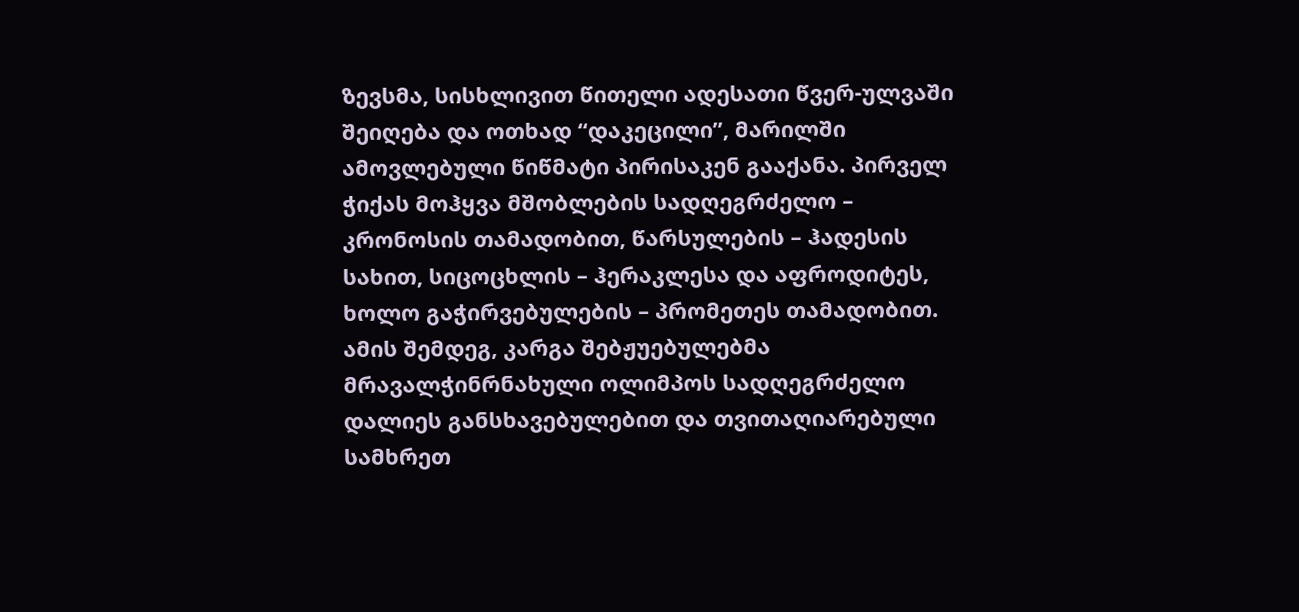ზევსმა, სისხლივით წითელი ადესათი წვერ-ულვაში შეიღება და ოთხად “დაკეცილი”, მარილში ამოვლებული წიწმატი პირისაკენ გააქანა. პირველ ჭიქას მოჰყვა მშობლების სადღეგრძელო – კრონოსის თამადობით, წარსულების – ჰადესის სახით, სიცოცხლის – ჰერაკლესა და აფროდიტეს, ხოლო გაჭირვებულების – პრომეთეს თამადობით. ამის შემდეგ, კარგა შებჟუებულებმა მრავალჭინრნახული ოლიმპოს სადღეგრძელო დალიეს განსხავებულებით და თვითაღიარებული სამხრეთ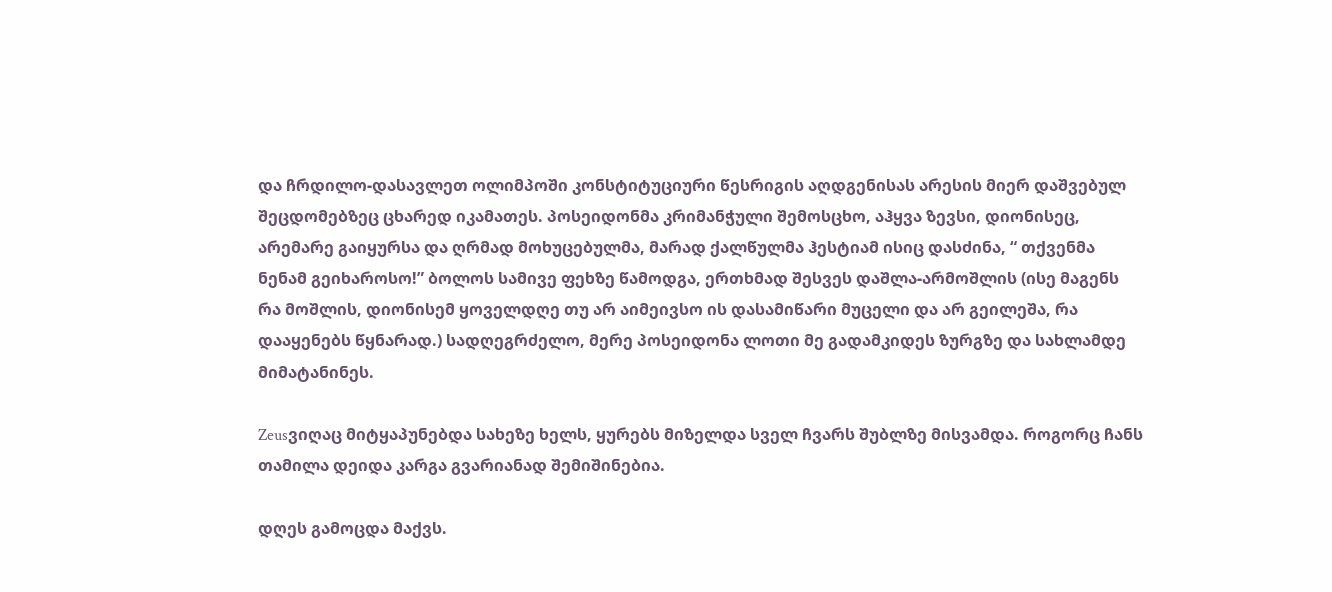და ჩრდილო-დასავლეთ ოლიმპოში კონსტიტუციური წესრიგის აღდგენისას არესის მიერ დაშვებულ შეცდომებზეც ცხარედ იკამათეს. პოსეიდონმა კრიმანჭული შემოსცხო, აჰყვა ზევსი, დიონისეც, არემარე გაიყურსა და ღრმად მოხუცებულმა, მარად ქალწულმა ჰესტიამ ისიც დასძინა, “ თქვენმა ნენამ გეიხაროსო!” ბოლოს სამივე ფეხზე წამოდგა, ერთხმად შესვეს დაშლა-არმოშლის (ისე მაგენს რა მოშლის, დიონისემ ყოველდღე თუ არ აიმეივსო ის დასამიწარი მუცელი და არ გეილეშა, რა დააყენებს წყნარად.) სადღეგრძელო, მერე პოსეიდონა ლოთი მე გადამკიდეს ზურგზე და სახლამდე მიმატანინეს.

Zeusვიღაც მიტყაპუნებდა სახეზე ხელს, ყურებს მიზელდა სველ ჩვარს შუბლზე მისვამდა. როგორც ჩანს თამილა დეიდა კარგა გვარიანად შემიშინებია.

დღეს გამოცდა მაქვს.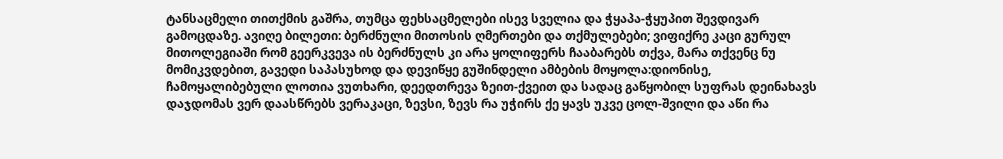ტანსაცმელი თითქმის გაშრა, თუმცა ფეხსაცმელები ისევ სველია და ჭყაპა-ჭყუპით შევდივარ გამოცდაზე. ავიღე ბილეთი: ბერძნული მითოსის ღმერთები და თქმულებები; ვიფიქრე კაცი გურულ მითოლეგიაში რომ გეერკვევა ის ბერძნულს კი არა ყოლიფერს ჩააბარებს თქვა, მარა თქვენც ნუ მომიკვდებით, გავედი საპასუხოდ და დევიწყე გუშინდელი ამბების მოყოლა:დიონისე, ჩამოყალიბებული ლოთია ვუთხარი, დეედთრევა ზეით-ქვეით და სადაც გაწყობილ სუფრას დეინახავს დაჯდომას ვერ დაასწრებს ვერაკაცი, ზევსი, ზევს რა უჭირს ქე ყავს უკვე ცოლ-შვილი და აწი რა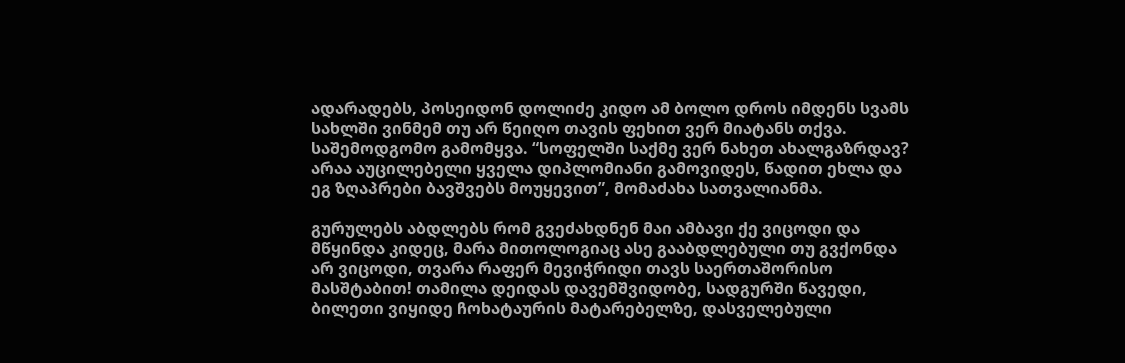ადარადებს, პოსეიდონ დოლიძე კიდო ამ ბოლო დროს იმდენს სვამს სახლში ვინმემ თუ არ წეიღო თავის ფეხით ვერ მიატანს თქვა. საშემოდგომო გამომყვა. “სოფელში საქმე ვერ ნახეთ ახალგაზრდავ? არაა აუცილებელი ყველა დიპლომიანი გამოვიდეს, წადით ეხლა და ეგ ზღაპრები ბავშვებს მოუყევით”, მომაძახა სათვალიანმა.

გურულებს აბდლებს რომ გვეძახდნენ მაი ამბავი ქე ვიცოდი და მწყინდა კიდეც, მარა მითოლოგიაც ასე გააბდლებული თუ გვქონდა არ ვიცოდი, თვარა რაფერ მევიჭრიდი თავს საერთაშორისო მასშტაბით! თამილა დეიდას დავემშვიდობე, სადგურში წავედი, ბილეთი ვიყიდე ჩოხატაურის მატარებელზე, დასველებული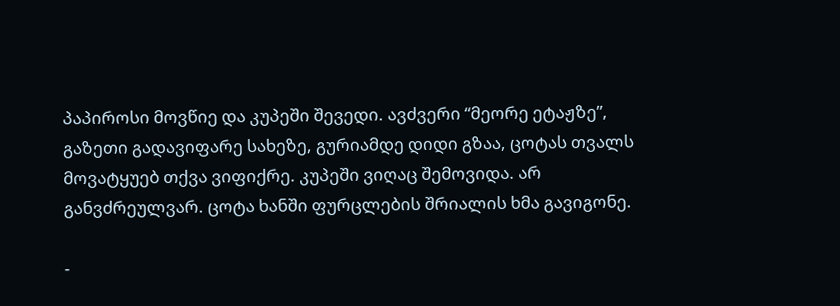პაპიროსი მოვწიე და კუპეში შევედი. ავძვერი “მეორე ეტაჟზე”, გაზეთი გადავიფარე სახეზე, გურიამდე დიდი გზაა, ცოტას თვალს მოვატყუებ თქვა ვიფიქრე. კუპეში ვიღაც შემოვიდა. არ განვძრეულვარ. ცოტა ხანში ფურცლების შრიალის ხმა გავიგონე.

-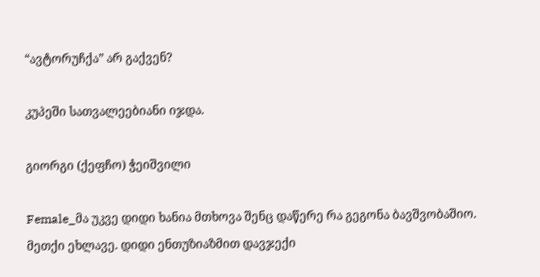“ავტორუჩქა” არ გაქვენ?

კუპეში სათვალეებიანი იჯდა.

გიორგი (ქეფჩო) ჭეიშვილი

Female_მა უკვე დიდი ხანია მთხოვა შენც დაწერე რა გეგონა ბავშვობაშიო. მეთქი ეხლავე. დიდი ენთუზიაზმით დავჯექი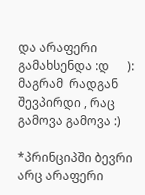და არაფერი გამახსენდა :დ      ):    მაგრამ  რადგან შევპირდი , რაც გამოვა გამოვა :)

*პრინციპში ბევრი არც არაფერი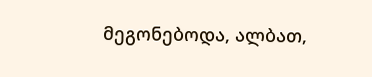მეგონებოდა, ალბათ,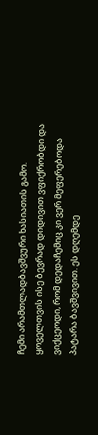ჩემი არამთლადბავშვური ხასიათის გამო. ყოველთვის ისე ბევრად დიდივით ვფიქრობდი და ვიქცეოდი, რომ დედაჩემიც კი ვერ მეფერებოდა პატარა ბავშვივით. ეს დღემდე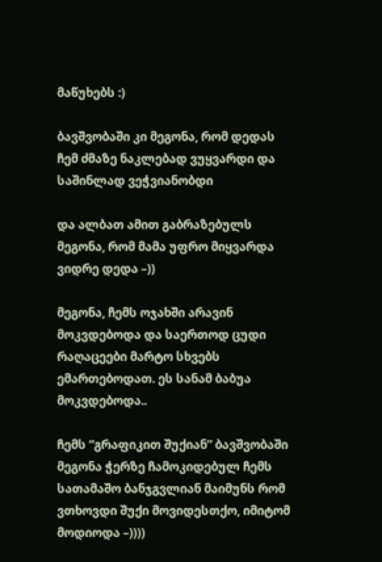მაწუხებს :)

ბავშვობაში კი მეგონა, რომ დედას ჩემ ძმაზე ნაკლებად ვუყვარდი და საშინლად ვეჭვიანობდი

და ალბათ ამით გაბრაზებულს მეგონა, რომ მამა უფრო მიყვარდა ვიდრე დედა –))

მეგონა, ჩემს ოჯახში არავინ მოკვდებოდა და საერთოდ ცუდი რაღაცეები მარტო სხვებს ემართებოდათ. ეს სანამ ბაბუა მოკვდებოდა..

ჩემს “გრაფიკით შუქიან” ბავშვობაში მეგონა ჭერზე ჩამოკიდებულ ჩემს სათამაშო ბანჯგვლიან მაიმუნს რომ ვთხოვდი შუქი მოვიდესთქო, იმიტომ მოდიოდა –))))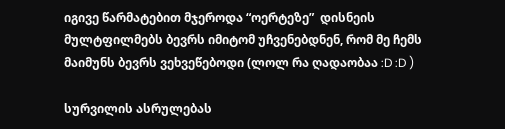იგივე წარმატებით მჯეროდა “ოერტეზე”  დისნეის მულტფილმებს ბევრს იმიტომ უჩვენებდნენ, რომ მე ჩემს მაიმუნს ბევრს ვეხვეწებოდი (ლოლ რა ღადაობაა :D :D )

სურვილის ასრულებას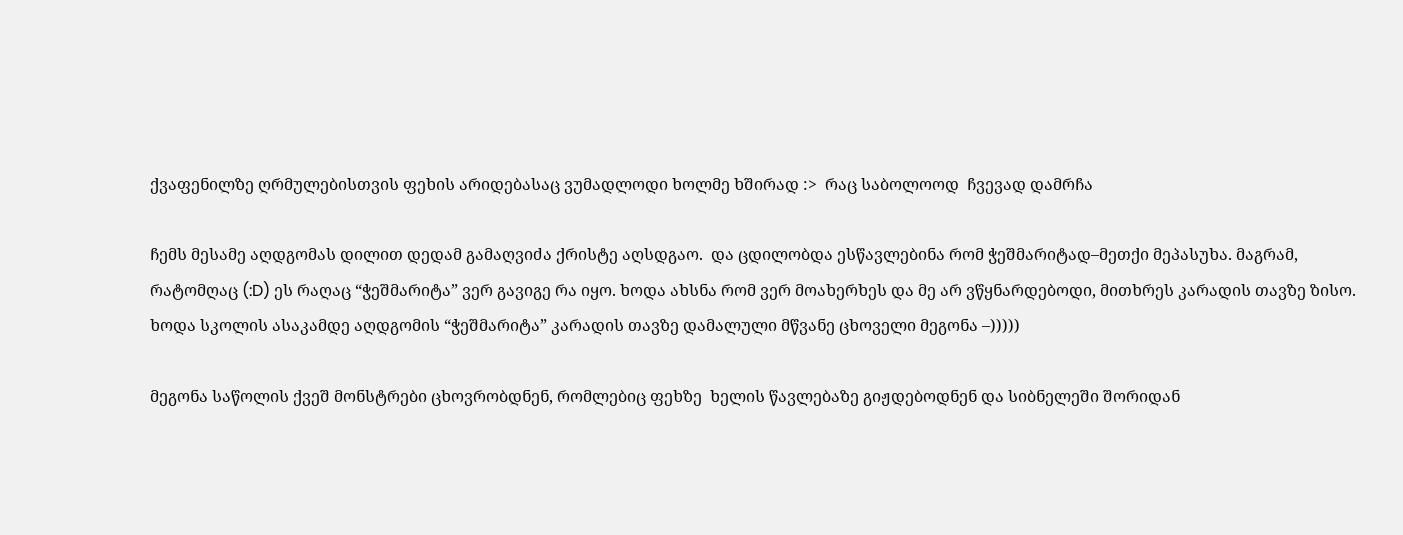ქვაფენილზე ღრმულებისთვის ფეხის არიდებასაც ვუმადლოდი ხოლმე ხშირად :>  რაც საბოლოოდ  ჩვევად დამრჩა

ჩემს მესამე აღდგომას დილით დედამ გამაღვიძა ქრისტე აღსდგაო.  და ცდილობდა ესწავლებინა რომ ჭეშმარიტად–მეთქი მეპასუხა. მაგრამ, რატომღაც (:D) ეს რაღაც “ჭეშმარიტა” ვერ გავიგე რა იყო. ხოდა ახსნა რომ ვერ მოახერხეს და მე არ ვწყნარდებოდი, მითხრეს კარადის თავზე ზისო. ხოდა სკოლის ასაკამდე აღდგომის “ჭეშმარიტა” კარადის თავზე დამალული მწვანე ცხოველი მეგონა –)))))

მეგონა საწოლის ქვეშ მონსტრები ცხოვრობდნენ, რომლებიც ფეხზე  ხელის წავლებაზე გიჟდებოდნენ და სიბნელეში შორიდან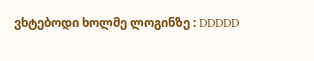ვხტებოდი ხოლმე ლოგინზე : DDDDD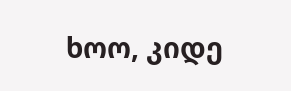ხოო, კიდე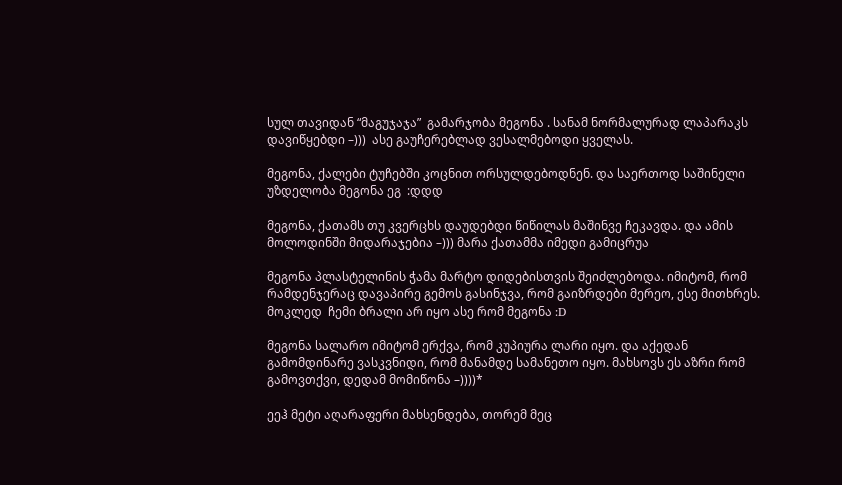სულ თავიდან “მაგუჯაჯა”  გამარჯობა მეგონა . სანამ ნორმალურად ლაპარაკს დავიწყებდი –)))  ასე გაუჩერებლად ვესალმებოდი ყველას.

მეგონა, ქალები ტუჩებში კოცნით ორსულდებოდნენ. და საერთოდ საშინელი უზდელობა მეგონა ეგ  :დდდ

მეგონა, ქათამს თუ კვერცხს დაუდებდი წიწილას მაშინვე ჩეკავდა. და ამის მოლოდინში მიდარაჯებია –))) მარა ქათამმა იმედი გამიცრუა

მეგონა პლასტელინის ჭამა მარტო დიდებისთვის შეიძლებოდა. იმიტომ, რომ რამდენჯერაც დავაპირე გემოს გასინჯვა, რომ გაიზრდები მერეო, ესე მითხრეს. მოკლედ  ჩემი ბრალი არ იყო ასე რომ მეგონა :D

მეგონა სალარო იმიტომ ერქვა, რომ კუპიურა ლარი იყო. და აქედან გამომდინარე ვასკვნიდი, რომ მანამდე სამანეთო იყო. მახსოვს ეს აზრი რომ გამოვთქვი, დედამ მომიწონა –))))*

ეეჰ მეტი აღარაფერი მახსენდება, თორემ მეც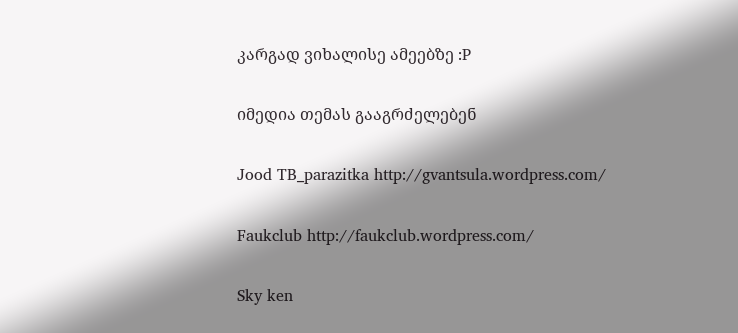კარგად ვიხალისე ამეებზე :P

იმედია თემას გააგრძელებენ

Jood TB_parazitka http://gvantsula.wordpress.com/

Faukclub http://faukclub.wordpress.com/

Sky ken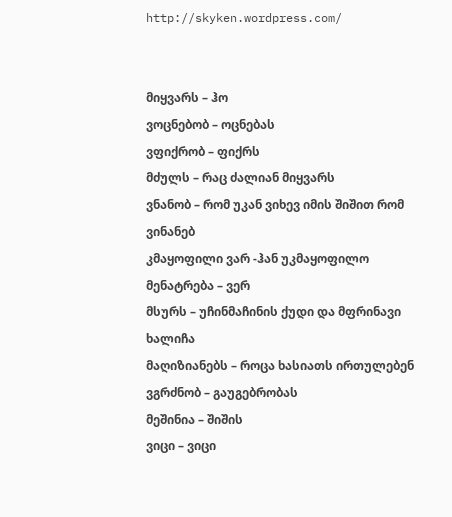http://skyken.wordpress.com/


მიყვარს – ჰო
ვოცნებობ – ოცნებას
ვფიქრობ – ფიქრს
მძულს – რაც ძალიან მიყვარს
ვნანობ – რომ უკან ვიხევ იმის შიშით რომ ვინანებ
კმაყოფილი ვარ -ჰან უკმაყოფილო
მენატრება – ვერ
მსურს – უჩინმაჩინის ქუდი და მფრინავი ხალიჩა
მაღიზიანებს – როცა ხასიათს ირთულებენ
ვგრძნობ – გაუგებრობას
მეშინია – შიშის
ვიცი – ვიცი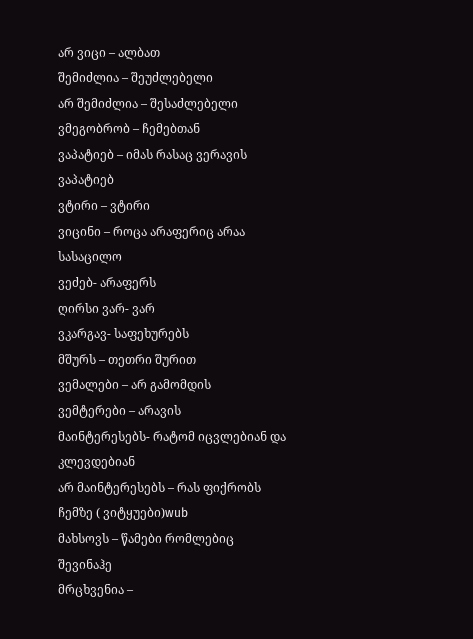არ ვიცი – ალბათ
შემიძლია – შეუძლებელი
არ შემიძლია – შესაძლებელი
ვმეგობრობ – ჩემებთან
ვაპატიებ – იმას რასაც ვერავის ვაპატიებ
ვტირი – ვტირი
ვიცინი – როცა არაფერიც არაა სასაცილო
ვეძებ- არაფერს
ღირსი ვარ- ვარ
ვკარგავ- საფეხურებს
მშურს – თეთრი შურით
ვემალები – არ გამომდის
ვემტერები – არავის
მაინტერესებს- რატომ იცვლებიან და კლევდებიან
არ მაინტერესებს – რას ფიქრობს ჩემზე ( ვიტყუები)wub
მახსოვს – წამები რომლებიც შევინაჰე
მრცხვენია –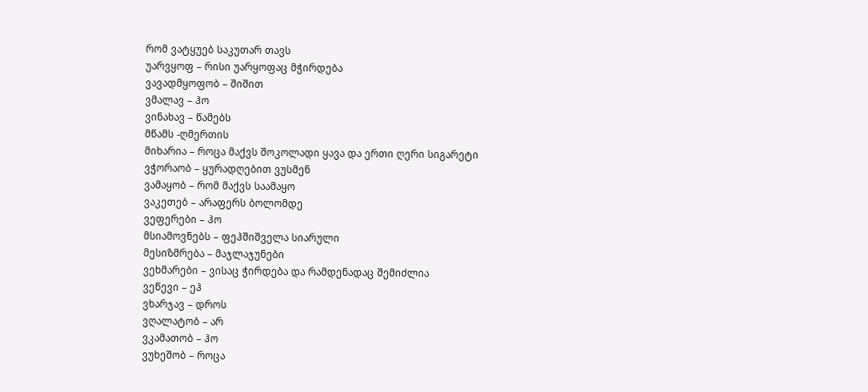რომ ვატყუებ საკუთარ თავს
უარვყოფ – რისი უარყოფაც მჭირდება
ვავადმყოფობ – შიშით
ვმალავ – ჰო
ვინახავ – წამებს
მწამს -ღმერთის
მიხარია – როცა მაქვს შოკოლადი ყავა და ერთი ღერი სიგარეტი
ვჭორაობ – ყურადღებით ვუსმენ
ვამაყობ – რომ მაქვს საამაყო
ვაკეთებ – არაფერს ბოლომდე
ვეფერები – ჰო
მსიამოვნებს – ფეჰშიშველა სიარული
მესიზმრება – მაჯლაჯუნები
ვეხმარები – ვისაც ჭირდება და რამდენადაც შემიძლია
ვეწევი – ეჰ
ვხარჯავ – დროს
ვღალატობ – არ
ვკამათობ – ჰო
ვუხეშობ – როცა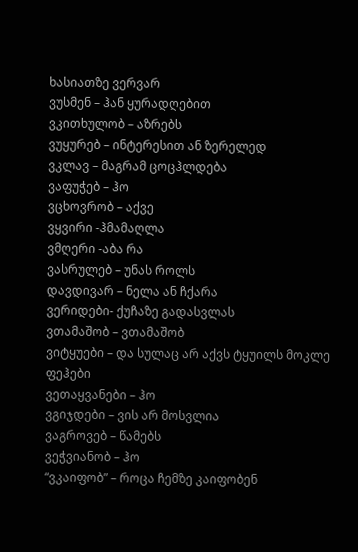ხასიათზე ვერვარ
ვუსმენ – ჰან ყურადღებით
ვკითხულობ – აზრებს
ვუყურებ – ინტერესით ან ზერელედ
ვკლავ – მაგრამ ცოცჰლდება
ვაფუჭებ – ჰო
ვცხოვრობ – აქვე
ვყვირი -ჰმამაღლა
ვმღერი -აბა რა
ვასრულებ – უნას როლს
დავდივარ – ნელა ან ჩქარა
ვერიდები- ქუჩაზე გადასვლას
ვთამაშობ – ვთამაშობ
ვიტყუები – და სულაც არ აქვს ტყუილს მოკლე ფეჰები
ვეთაყვანები – ჰო
ვგიჯდები – ვის არ მოსვლია
ვაგროვებ – წამებს
ვეჭვიანობ – ჰო
“ვკაიფობ” – როცა ჩემზე კაიფობენ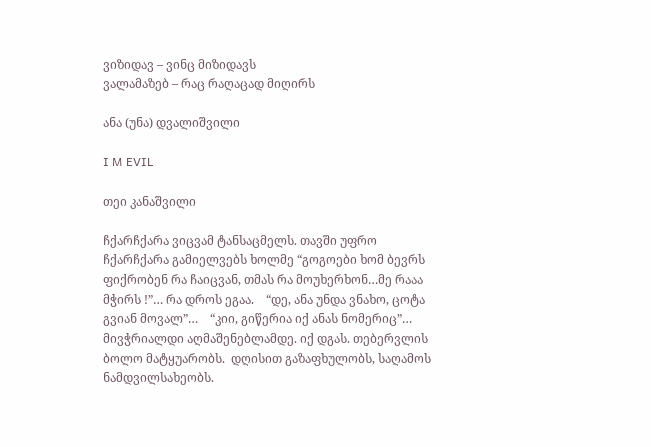ვიზიდავ – ვინც მიზიდავს
ვალამაზებ – რაც რაღაცად მიღირს

ანა (უნა) დვალიშვილი

I M EVIL

თეი კანაშვილი

ჩქარჩქარა ვიცვამ ტანსაცმელს. თავში უფრო ჩქარჩქარა გამიელვებს ხოლმე “გოგოები ხომ ბევრს ფიქრობენ რა ჩაიცვან, თმას რა მოუხერხონ…მე რააა მჭირს !”… რა დროს ეგაა.    “დე, ანა უნდა ვნახო, ცოტა გვიან მოვალ”…    “კიი, გიწერია იქ ანას ნომერიც”…   მივჭრიალდი აღმაშენებლამდე. იქ დგას. თებერვლის ბოლო მატყუარობს.  დღისით გაზაფხულობს, საღამოს ნამდვილსახეობს.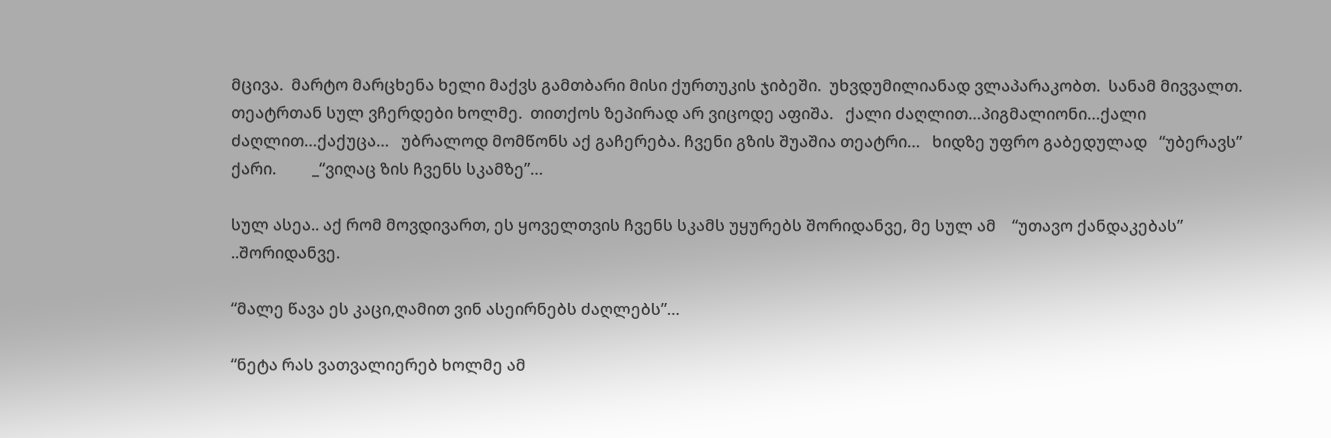მცივა.  მარტო მარცხენა ხელი მაქვს გამთბარი მისი ქურთუკის ჯიბეში.  უხვდუმილიანად ვლაპარაკობთ.  სანამ მივვალთ.  თეატრთან სულ ვჩერდები ხოლმე.  თითქოს ზეპირად არ ვიცოდე აფიშა.   ქალი ძაღლით…პიგმალიონი…ქალი ძაღლით…ქაქუცა…   უბრალოდ მომწონს აქ გაჩერება. ჩვენი გზის შუაშია თეატრი…   ხიდზე უფრო გაბედულად   “უბერავს”   ქარი.         _“ვიღაც ზის ჩვენს სკამზე”…

სულ ასეა.. აქ რომ მოვდივართ, ეს ყოველთვის ჩვენს სკამს უყურებს შორიდანვე, მე სულ ამ    “უთავო ქანდაკებას”      ..შორიდანვე.

“მალე წავა ეს კაცი,ღამით ვინ ასეირნებს ძაღლებს”…

“ნეტა რას ვათვალიერებ ხოლმე ამ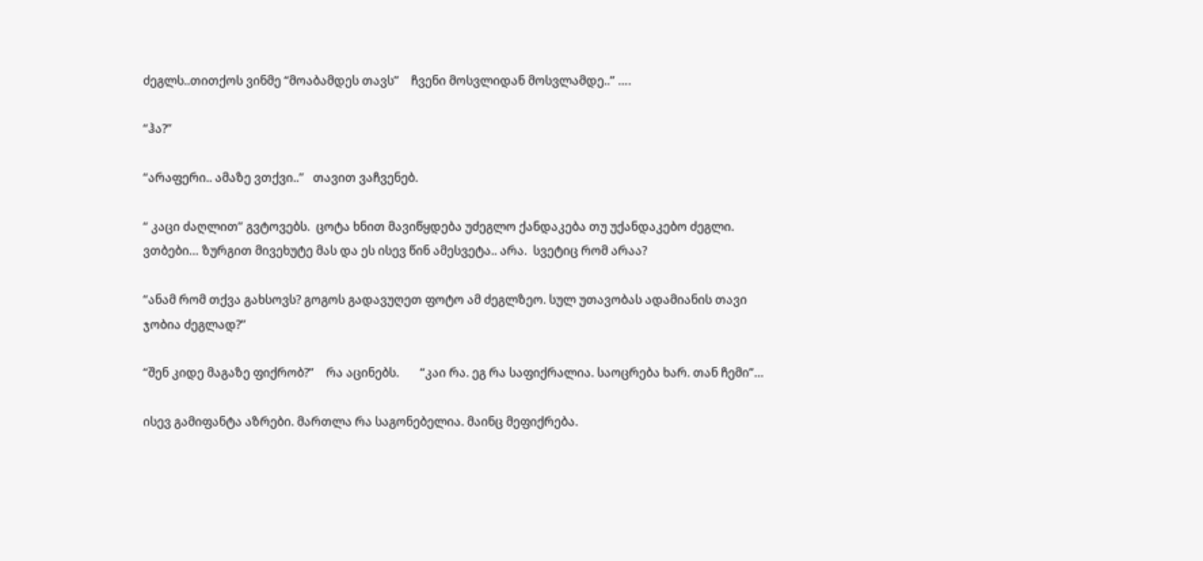ძეგლს..თითქოს ვინმე “მოაბამდეს თავს”    ჩვენი მოსვლიდან მოსვლამდე..” ….

“ჰა?”

“არაფერი.. ამაზე ვთქვი..”   თავით ვაჩვენებ.

“ კაცი ძაღლით” გვტოვებს.  ცოტა ხნით მავიწყდება უძეგლო ქანდაკება თუ უქანდაკებო ძეგლი. ვთბები… ზურგით მივეხუტე მას და ეს ისევ წინ ამესვეტა.. არა.  სვეტიც რომ არაა?

“ანამ რომ თქვა გახსოვს? გოგოს გადავუღეთ ფოტო ამ ძეგლზეო. სულ უთავობას ადამიანის თავი ჯობია ძეგლად?”

“შენ კიდე მაგაზე ფიქრობ?”    რა აცინებს.       “კაი რა. ეგ რა საფიქრალია. საოცრება ხარ. თან ჩემი”…

ისევ გამიფანტა აზრები. მართლა რა საგონებელია. მაინც მეფიქრება.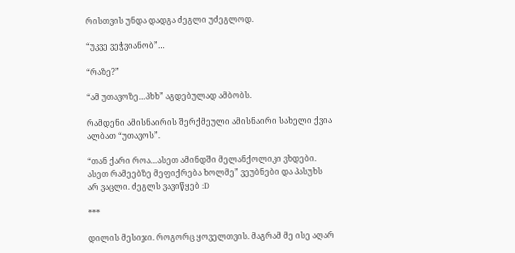რისთვის უნდა დადგა ძეგლი უძეგლოდ.

“უკვე ვეჭვიანობ”…

“რაზე?”

“ამ უთავოზე…პხხ” აგდებულად ამბობს.

რამდენი ამისნაირის შერქმეული ამისნაირი სახელი ქვია ალბათ “უთავოს”.

“თან ქარი როა…ასეთ ამინდში მელანქოლიკი ვხდები. ასეთ რამეებზე მეფიქრება ხოლმე” ვეუბნები და პასუხს არ ვაცლი. ძეგლს ვავიწყებ :D

***

დილის მესიჯი. როგორც ყოველთვის. მაგრამ მე ისე აღარ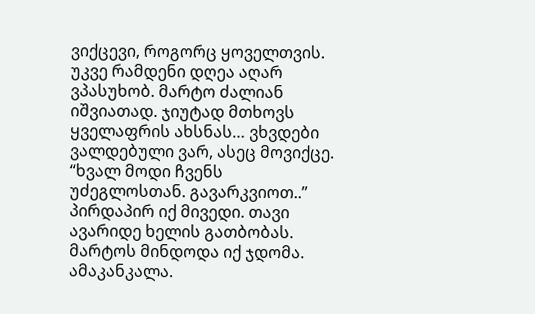ვიქცევი, როგორც ყოველთვის. უკვე რამდენი დღეა აღარ ვპასუხობ. მარტო ძალიან იშვიათად. ჯიუტად მთხოვს ყველაფრის ახსნას… ვხვდები ვალდებული ვარ, ასეც მოვიქცე. “ხვალ მოდი ჩვენს უძეგლოსთან. გავარკვიოთ..” პირდაპირ იქ მივედი. თავი ავარიდე ხელის გათბობას. მარტოს მინდოდა იქ ჯდომა. ამაკანკალა.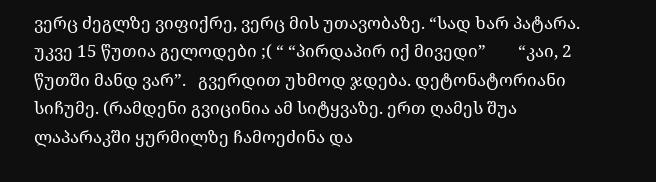ვერც ძეგლზე ვიფიქრე, ვერც მის უთავობაზე. “სად ხარ პატარა. უკვე 15 წუთია გელოდები ;( “ “პირდაპირ იქ მივედი”        “კაი, 2 წუთში მანდ ვარ”.   გვერდით უხმოდ ჯდება. დეტონატორიანი სიჩუმე. (რამდენი გვიცინია ამ სიტყვაზე. ერთ ღამეს შუა ლაპარაკში ყურმილზე ჩამოეძინა და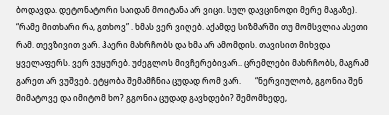ბოდავდა. დეტონატორი საიდან მოიტანა არ ვიცი. სულ დავცინოდი მერე მაგაზე).    “რამე მითხარი რა, გთხოვ” . ხმას ვერ ვიღებ. აქამდე სიზმარში თუ მომსვლია ასეთი რამ. თევზივით ვარ. ჰაერი მახრჩობს და ხმა არ ამომდის. თავისით მიხვდა ყველაფერს. ვერ ვუყურებ. უძეგლოს მივჩერებივარ.. ცრემლები მახრჩობს, მაგრამ გარეთ არ ვუშვებ. ეტყობა შემამჩნია ცუდად რომ ვარ.       “ნერვიულობ, გგონია შენ მიმატოვე და იმიტომ ხო? გგონია ცუდად გავხდები? შემომხედე,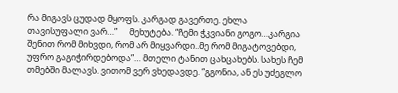რა მიგავს ცუდად მყოფს. კარგად გავერთე. ეხლა თავისუფალი ვარ…”      მეხუტება. “ჩემი ჭკვიანი გოგო…კარგია შენით რომ მიხვდი, რომ არ მიყვარდი..მე რომ მიგატოვებდი, უფრო გაგიჭირდებოდა”… მთელი ტანით ცახცახებს. სახეს ჩემ თმებში მალავს. ვითომ ვერ ვხედავდე. “გგონია, ან ეს უძეგლო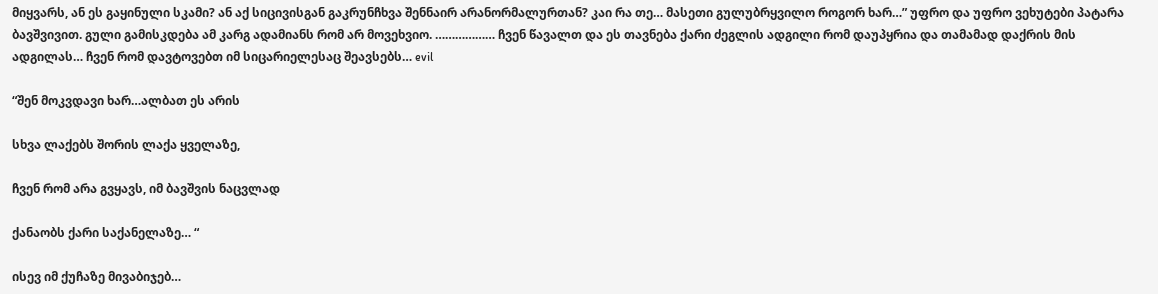მიყვარს, ან ეს გაყინული სკამი? ან აქ სიცივისგან გაკრუნჩხვა შენნაირ არანორმალურთან? კაი რა თე… მასეთი გულუბრყვილო როგორ ხარ…” უფრო და უფრო ვეხუტები პატარა ბავშვივით. გული გამისკდება ამ კარგ ადამიანს რომ არ მოვეხვიო. ……………… ჩვენ წავალთ და ეს თავნება ქარი ძეგლის ადგილი რომ დაუპყრია და თამამად დაქრის მის ადგილას… ჩვენ რომ დავტოვებთ იმ სიცარიელესაც შეავსებს… evil

“შენ მოკვდავი ხარ…ალბათ ეს არის

სხვა ლაქებს შორის ლაქა ყველაზე,

ჩვენ რომ არა გვყავს, იმ ბავშვის ნაცვლად

ქანაობს ქარი საქანელაზე… “

ისევ იმ ქუჩაზე მივაბიჯებ…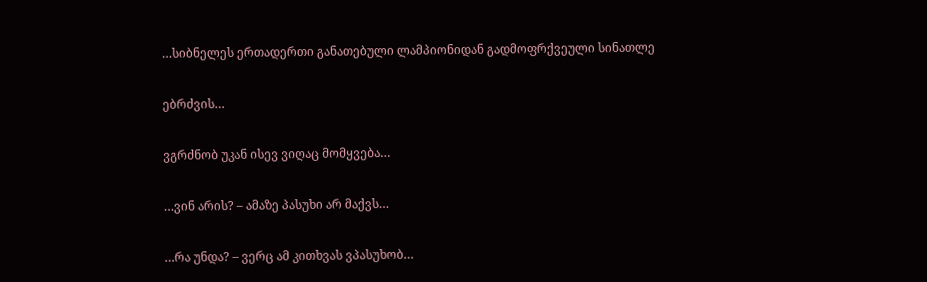…სიბნელეს ერთადერთი განათებული ლამპიონიდან გადმოფრქვეული სინათლე

ებრძვის…

ვგრძნობ უკან ისევ ვიღაც მომყვება…

…ვინ არის? – ამაზე პასუხი არ მაქვს…

…რა უნდა? – ვერც ამ კითხვას ვპასუხობ…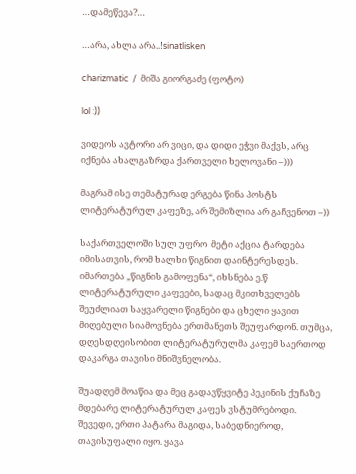…დამეწევა?…

…არა, ახლა არა..!sinatlisken

charizmatic  /  მიშა გიორგაძე (ფოტო)

lol :))

ვიდეოს ავტორი არ ვიცი, და დიდი ეჭვი მაქვს, არც იქნება ახალგაზრდა ქართველი ხელოვანი –)))

მაგრამ ისე თემატურად ერგება წინა პოსტს ლიტერატურულ კაფეზე, არ შემიზლია არ გაჩვენოთ –))

საქართველოში სულ უფრო  მეტი აქცია ტარდება იმისათვის, რომ ხალხი წიგნით დაინტერესდეს. იმართება „წიგნის გამოფენა“, იხსნება ე.წ ლიტერატურული კაფეები, სადაც მკითხველებს შეუძლიათ საყვარელი წიგნები და ცხელი ყავით მიღებული სიამოვნება ერთმანეთს შეუფარდონ. თუმცა, დღესდღეისობით ლიტერატურულმა კაფემ საერთოდ დაკარგა თავისი მნიშვნელობა.

შუადღემ მოაწია და მეც გადავწყვიტე პეკინის ქუჩაზე მდებარე ლიტერატურულ კაფეს ვსტუმრებოდი. შევედი, ერთი პატარა მაგიდა, საბედნიეროდ,  თავისუფალი იყო. ყავა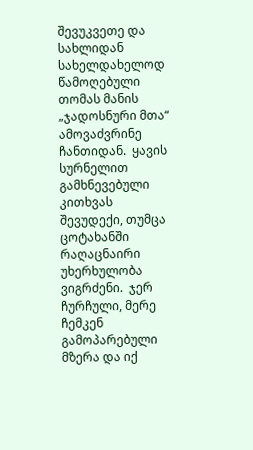შევუკვეთე და სახლიდან სახელდახელოდ წამოღებული  თომას მანის  „ჯადოსნური მთა“  ამოვაძვრინე ჩანთიდან.  ყავის სურნელით გამხნევებული კითხვას შევუდექი, თუმცა ცოტახანში რაღაცნაირი უხერხულობა ვიგრძენი.  ჯერ ჩურჩული, მერე ჩემკენ გამოპარებული მზერა და იქ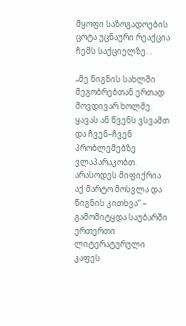მყოფი საზოგადოების ცოტა უცნაური რეაქცია ჩემს საქციელზე. .

„მე წიგნის სახლში მეგობრებთან ერთად მოვდივარ ხოლმე. ყავას ან წვენს ვსვამთ და ჩვენ–ჩვენ პრობლემებზე ვლაპარაკობთ.  არასოდეს მიფიქრია აქ მარტო მოსვლა და წიგნის კითხვა“ – გამომიტყდა საუბარში ერთერთი  ლიტერატურული კაფეს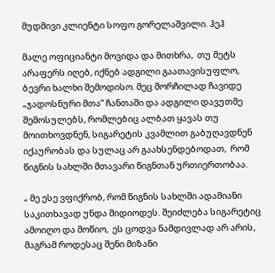მუდმივი კლიენტი სოფო გორელაშვილი. ჰეჰ

მალე ოფიციანტი მოვიდა და მითხრა,  თუ მეტს არაფერს იღებ, იქნებ ადგილი გაათავისუფლო, ბევრი ხალხი შემოდისო. მეც მორჩილად ჩავიდე „ჯადოსნური მთა“ ჩანთაში და ადგილი დავუთმე შემოსულებს, რომლებიც ალბათ ყავას თუ მოითხოვდნენ, სიგარეტის კვამლით გაბუღავდნენ იქაურობას და სულაც არ გაახსენდებოდათ,  რომ წიგნის სახლში მთავარი წიგნთან ურთიერთობაა.

„ მე ესე ვფიქრობ, რომ წიგნის სახლში ადამიანი საკითხავად უნდა მიდიოდეს. შეიძლება სიგარეტიც ამოიღო და მოწიო,  ეს ცოდვა ნამდივლად არ არის, მაგრამ როდესაც შენი მიზანი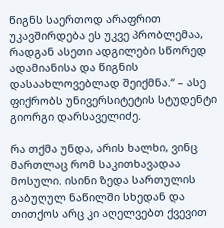წიგნს საერთოდ არაფრით უკავშირდება ეს უკვე პრობლემაა, რადგან ასეთი ადგილები სწორედ ადამიანისა და წიგნის დასაახლოვებლად შეიქმნა.“ – ასე ფიქრობს უნივერსიტეტის სტუდენტი გიორგი დარსაველიძე.

რა თქმა უნდა, არის ხალხი, ვინც მართლაც რომ საკითხავადაა მოსული. ისინი ზედა სართულის გაბუღულ ნაწილში სხედან და თითქოს არც კი აღელვებთ ქვევით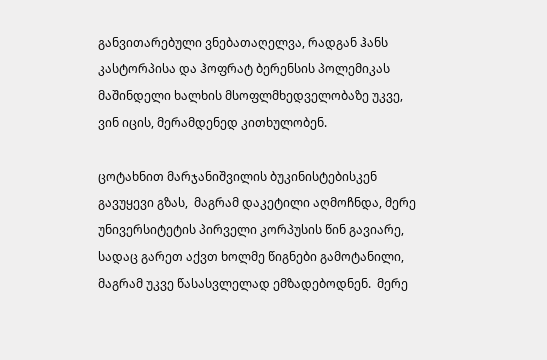განვითარებული ვნებათაღელვა, რადგან ჰანს კასტორპისა და ჰოფრატ ბერენსის პოლემიკას მაშინდელი ხალხის მსოფლმხედველობაზე უკვე, ვინ იცის, მერამდენედ კითხულობენ.

ცოტახნით მარჯანიშვილის ბუკინისტებისკენ გავუყევი გზას,  მაგრამ დაკეტილი აღმოჩნდა, მერე უნივერსიტეტის პირველი კორპუსის წინ გავიარე, სადაც გარეთ აქვთ ხოლმე წიგნები გამოტანილი, მაგრამ უკვე წასასვლელად ემზადებოდნენ.  მერე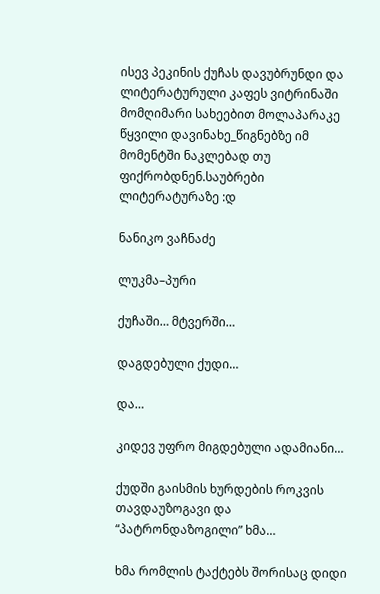ისევ პეკინის ქუჩას დავუბრუნდი და ლიტერატურული კაფეს ვიტრინაში მომღიმარი სახეებით მოლაპარაკე წყვილი დავინახე_წიგნებზე იმ მომენტში ნაკლებად თუ ფიქრობდნენ.საუბრები ლიტერატურაზე :დ

ნანიკო ვაჩნაძე

ლუკმა–პური

ქუჩაში… მტვერში…

დაგდებული ქუდი…

და…

კიდევ უფრო მიგდებული ადამიანი…

ქუდში გაისმის ხურდების როკვის თავდაუზოგავი და “პატრონდაზოგილი” ხმა…

ხმა რომლის ტაქტებს შორისაც დიდი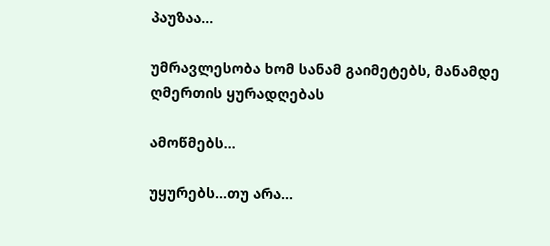პაუზაა…

უმრავლესობა ხომ სანამ გაიმეტებს, მანამდე ღმერთის ყურადღებას

ამოწმებს…

უყურებს…თუ არა…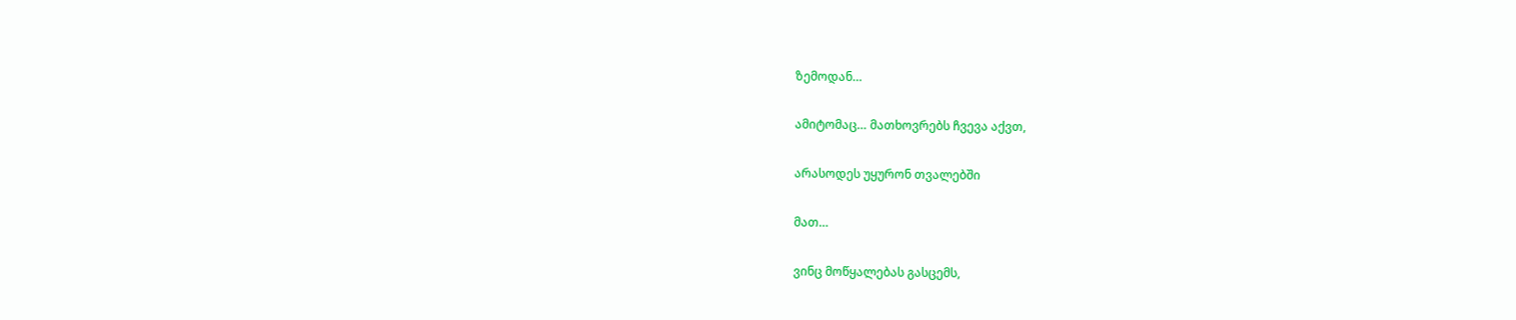ზემოდან…

ამიტომაც… მათხოვრებს ჩვევა აქვთ,

არასოდეს უყურონ თვალებში

მათ…

ვინც მოწყალებას გასცემს,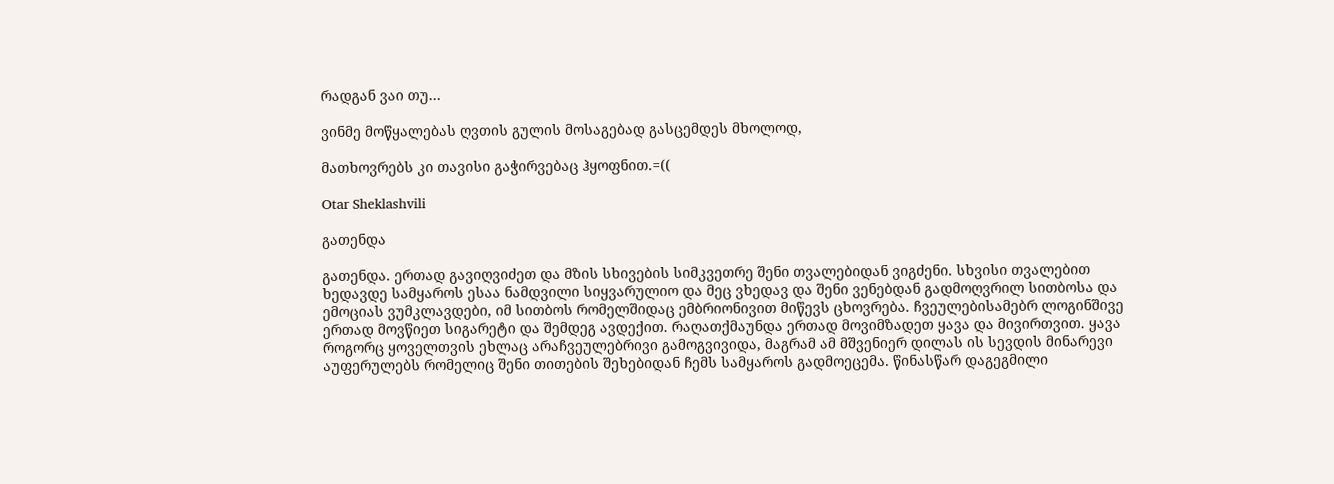რადგან ვაი თუ…

ვინმე მოწყალებას ღვთის გულის მოსაგებად გასცემდეს მხოლოდ,

მათხოვრებს კი თავისი გაჭირვებაც ჰყოფნით.=((

Otar Sheklashvili

გათენდა

გათენდა. ერთად გავიღვიძეთ და მზის სხივების სიმკვეთრე შენი თვალებიდან ვიგძენი. სხვისი თვალებით ხედავდე სამყაროს ესაა ნამდვილი სიყვარულიო და მეც ვხედავ და შენი ვენებდან გადმოღვრილ სითბოსა და ემოციას ვუმკლავდები, იმ სითბოს რომელშიდაც ემბრიონივით მიწევს ცხოვრება. ჩვეულებისამებრ ლოგინშივე ერთად მოვწიეთ სიგარეტი და შემდეგ ავდექით. რაღათქმაუნდა ერთად მოვიმზადეთ ყავა და მივირთვით. ყავა როგორც ყოველთვის ეხლაც არაჩვეულებრივი გამოგვივიდა, მაგრამ ამ მშვენიერ დილას ის სევდის მინარევი აუფერულებს რომელიც შენი თითების შეხებიდან ჩემს სამყაროს გადმოეცემა. წინასწარ დაგეგმილი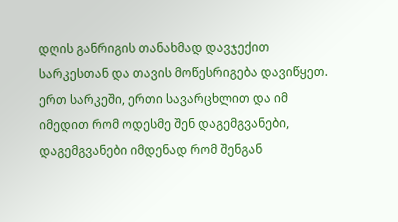დღის განრიგის თანახმად დავჯექით სარკესთან და თავის მოწესრიგება დავიწყეთ. ერთ სარკეში, ერთი სავარცხლით და იმ იმედით რომ ოდესმე შენ დაგემგვანები, დაგემგვანები იმდენად რომ შენგან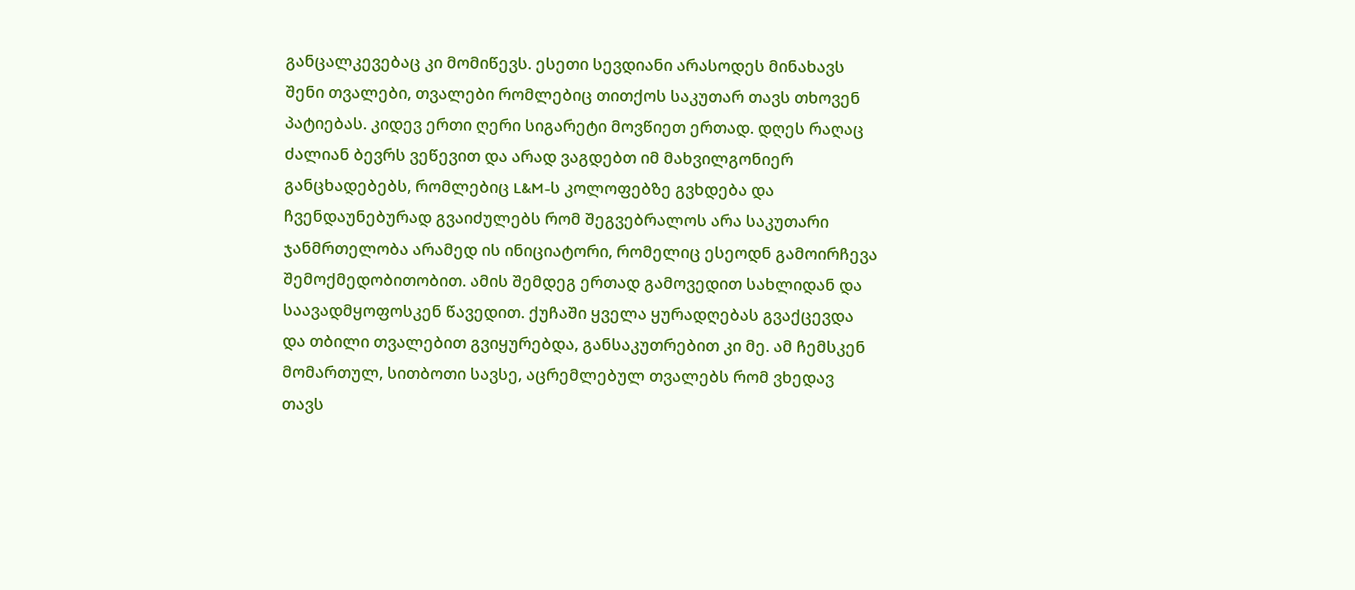განცალკევებაც კი მომიწევს. ესეთი სევდიანი არასოდეს მინახავს შენი თვალები, თვალები რომლებიც თითქოს საკუთარ თავს თხოვენ პატიებას. კიდევ ერთი ღერი სიგარეტი მოვწიეთ ერთად. დღეს რაღაც ძალიან ბევრს ვეწევით და არად ვაგდებთ იმ მახვილგონიერ განცხადებებს, რომლებიც L&M-ს კოლოფებზე გვხდება და ჩვენდაუნებურად გვაიძულებს რომ შეგვებრალოს არა საკუთარი ჯანმრთელობა არამედ ის ინიციატორი, რომელიც ესეოდნ გამოირჩევა შემოქმედობითობით. ამის შემდეგ ერთად გამოვედით სახლიდან და საავადმყოფოსკენ წავედით. ქუჩაში ყველა ყურადღებას გვაქცევდა და თბილი თვალებით გვიყურებდა, განსაკუთრებით კი მე. ამ ჩემსკენ მომართულ, სითბოთი სავსე, აცრემლებულ თვალებს რომ ვხედავ თავს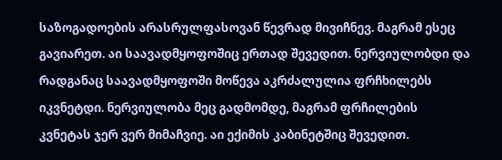საზოგადოების არასრულფასოვან წევრად მივიჩნევ. მაგრამ ესეც გავიარეთ. აი საავადმყოფოშიც ერთად შევედით. ნერვიულობდი და რადგანაც საავადმყოფოში მოწევა აკრძალულია ფრჩხილებს იკვნეტდი. ნერვიულობა მეც გადმომდე, მაგრამ ფრჩილების კვნეტას ჯერ ვერ მიმაჩვიე. აი ექიმის კაბინეტშიც შევედით.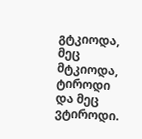გტკიოდა, მეც მტკიოდა, ტიროდი და მეც ვტიროდი.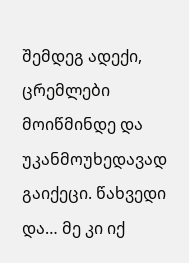შემდეგ ადექი, ცრემლები მოიწმინდე და უკანმოუხედავად გაიქეცი. წახვედი და… მე კი იქ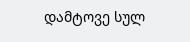დამტოვე სულ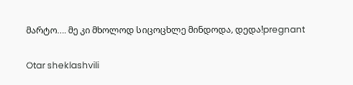მარტო…. მე კი მხოლოდ სიცოცხლე მინდოდა, დედა!pregnant

Otar sheklashvili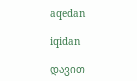aqedan

iqidan

დავით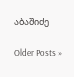აბაშიძე

Older Posts »